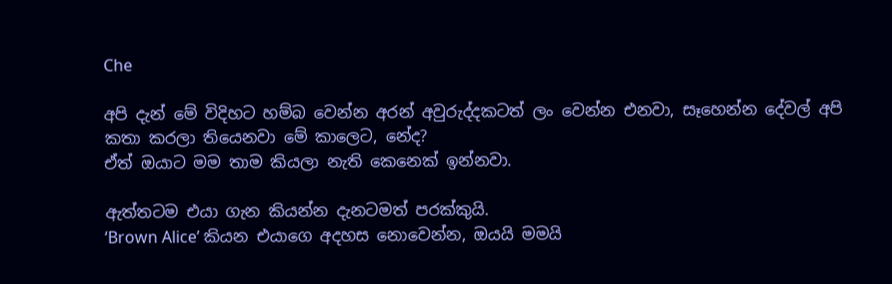Che

අපි දැන් මේ විදිහට හම්බ වෙන්න අරන් අවුරුද්දකටත් ලං වෙන්න එනවා, සෑහෙන්න දේවල් අපි කතා කරලා තියෙනවා මේ කාලෙට, නේද?
ඒත් ඔයාට මම තාම කියලා නැති කෙනෙක් ඉන්නවා.

ඇත්තටම එයා ගැන කියන්න දැනටමත් පරක්කුයි.
‘Brown Alice’ කියන එයාගෙ අදහස නොවෙන්න, ඔයයි මමයි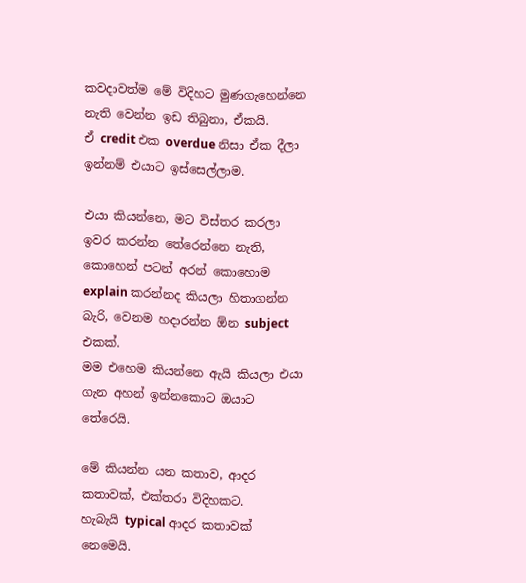කවදාවත්ම මේ විදිහට මුණගැහෙන්නෙ නැති වෙන්න ඉඩ තිබුනා, ඒකයි.
ඒ credit එක overdue නිසා ඒක දීලා ඉන්නම් එයාට ඉස්සෙල්ලාම.

එයා කියන්නෙ, මට විස්තර කරලා ඉවර කරන්න තේරෙන්නෙ නැති, කොහෙන් පටන් අරන් කොහොම explain කරන්නද කියලා හිතාගන්න බැරි, වෙනම හදාරන්න ඕන subject එකක්.
මම එහෙම කියන්නෙ ඇයි කියලා එයා ගැන අහන් ඉන්නකොට ඔයාට තේරෙයි.

මේ කියන්න යන කතාව, ආදර කතාවක්, එක්තරා විදිහකට.
හැබැයි typical ආදර කතාවක් නෙමෙයි.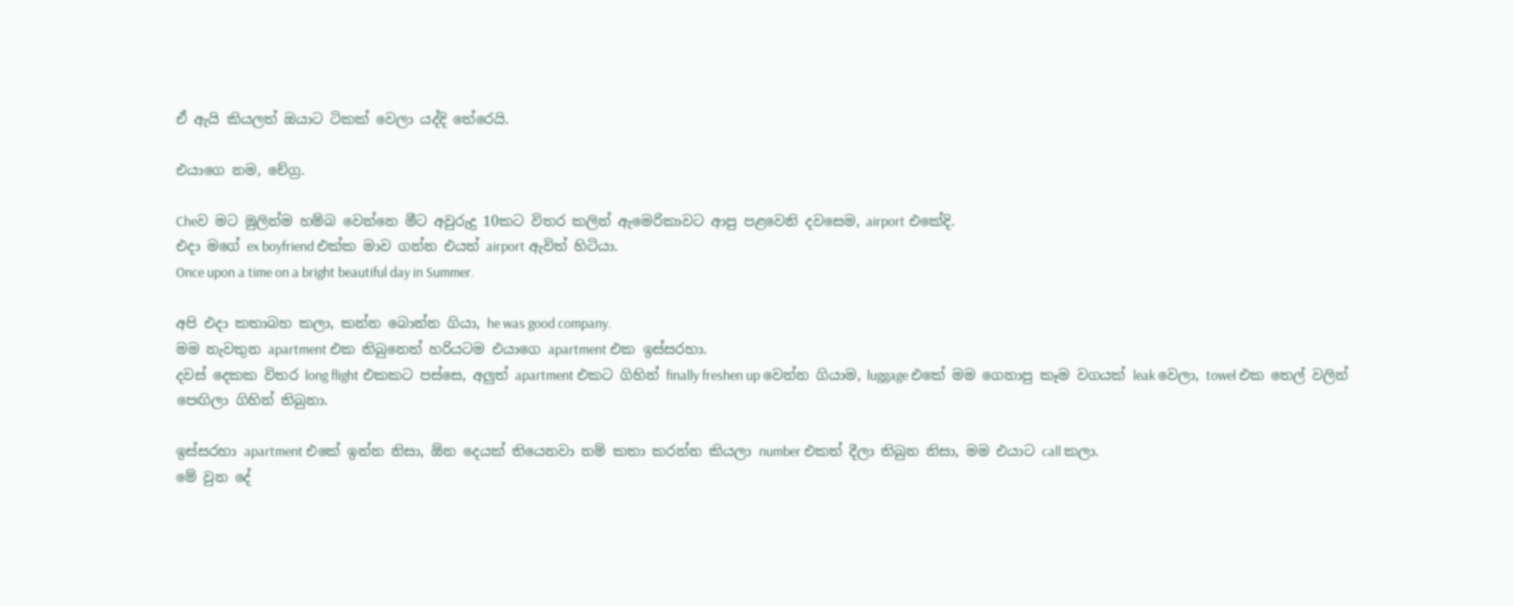ඒ ඇයි කියලත් ඔයාට ටිකක් වෙලා යද්දි තේරෙයි.

එයාගෙ නම, චේග්‍ර.

Cheව මට මුලින්ම හම්බ වෙන්නෙ මීට අවුරුදු 10කට විතර කලින් ඇමෙරිකාවට ආපු පළවෙනි දවසෙම, airport එකේදි.
එදා මගේ ex boyfriend එක්ක මාව ගන්න එයත් airport ඇවිත් හිටියා.
Once upon a time on a bright beautiful day in Summer.

අපි එදා කතාබහ කලා, කන්න බොන්න ගියා, he was good company.
මම නැවතුන apartment එක තිබුනෙත් හරියටම එයාගෙ apartment එක ඉස්සරහා.
දවස් දෙකක විතර long flight එකකට පස්සෙ, අලුත් apartment එකට ගිහින් finally freshen up වෙන්න ගියාම, luggage එකේ මම ගෙනාපු කෑම වගයක් leak වෙලා, towel එක තෙල් වලින් පෙඟිලා ගිහින් තිබුනා.

ඉස්සරහා apartment එකේ ඉන්න නිසා, ඕන දෙයක් තියෙනවා නම් කතා කරන්න කියලා number එකත් දීලා තිබුන නිසා, මම එයාට call කලා.
මේ වුන දේ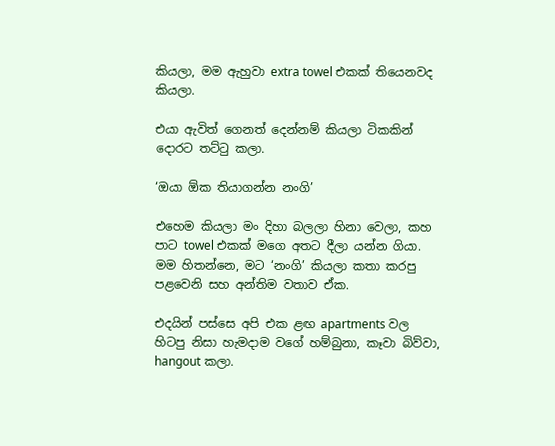කියලා, මම ඇහුවා extra towel එකක් තියෙනවද කියලා.

එයා ඇවිත් ගෙනත් දෙන්නම් කියලා ටිකකින් දොරට තට්ටු කලා.

‘ඔයා ඕක තියාගන්න නංගි’

එහෙම කියලා මං දිහා බලලා හිනා වෙලා, කහ පාට towel එකක් මගෙ අතට දීලා යන්න ගියා.
මම හිතන්නෙ, මට ‘නංගි’ කියලා කතා කරපු පළවෙනි සහ අන්තිම වතාව ඒක.

එදයින් පස්සෙ අපි එක ළඟ apartments වල හිටපු නිසා හැමදාම වගේ හම්බුනා, කෑවා බිව්වා, hangout කලා.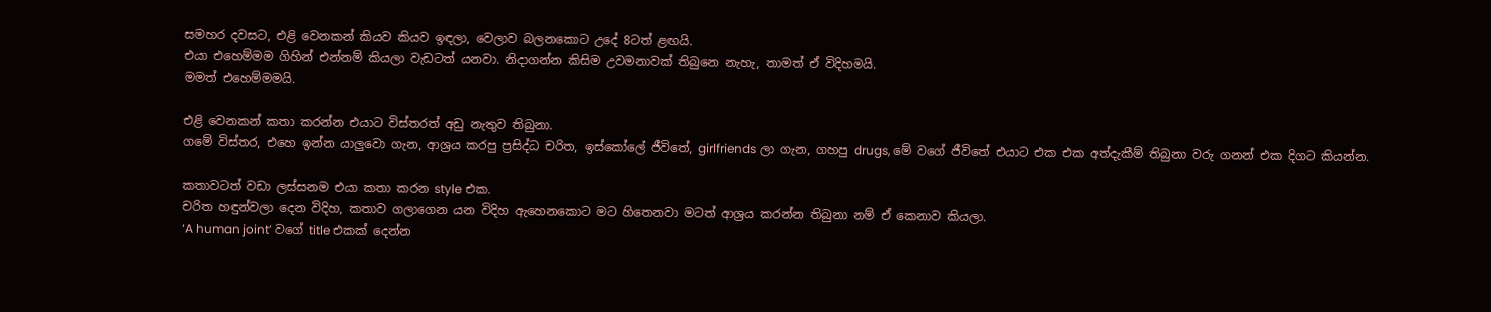සමහර දවසට, එළි වෙනකන් කියව කියව ඉඳලා, වෙලාව බලනකොට උදේ 8ටත් ළඟයි.
එයා එහෙම්මම ගිහින් එන්නම් කියලා වැඩටත් යනවා. නිදාගන්න කිසිම උවමනාවක් තිබුනෙ නැහැ, තාමත් ඒ විදිහමයි.
මමත් එහෙම්මමයි.

එළි වෙනකන් කතා කරන්න එයාට විස්තරත් අඩු නැතුව තිබුනා.
ගමේ විස්තර, එහෙ ඉන්න යාලුවො ගැන, ආශ්‍රය කරපු ප්‍රසිද්ධ චරිත, ඉස්කෝලේ ජීවිතේ, girlfriends ලා ගැන, ගහපු drugs, මේ වගේ ජීවිතේ එයාට එක එක අත්දැකීම් තිබුනා වරු ගනන් එක දිගට කියන්න.

කතාවටත් වඩා ලස්සනම එයා කතා කරන style එක.
චරිත හඳුන්වලා දෙන විදිහ, කතාව ගලාගෙන යන විදිහ ඇහෙනකොට මට හිතෙනවා මටත් ආශ්‍රය කරන්න තිබුනා නම් ඒ කෙනාව කියලා.
‘A human joint’ වගේ title එකක් දෙන්න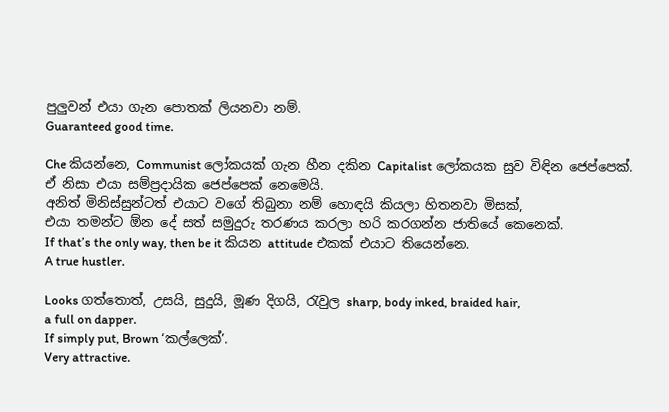පුලුවන් එයා ගැන පොතක් ලියනවා නම්.
Guaranteed good time.

Che කියන්නෙ, Communist ලෝකයක් ගැන හීන දකින Capitalist ලෝකයක සුව විඳින ජෙප්පෙක්.
ඒ නිසා එයා සම්ප්‍රදායික ජෙප්පෙක් නෙමෙයි.
අනිත් මිනිස්සුන්ටත් එයාට වගේ තිබුනා නම් හොඳයි කියලා හිතනවා මිසක්,
එයා තමන්ට ඕන දේ සත් සමුදුරු තරණය කරලා හරි කරගන්න ජාතියේ කෙනෙක්.
If that’s the only way, then be it කියන attitude එකක් එයාට තියෙන්නෙ.
A true hustler.

Looks ගත්තොත්, උසයි, සුදුයි, මූණ දිගයි, රැවුල sharp, body inked, braided hair,
a full on dapper.
If simply put, Brown ‘කල්ලෙක්’.
Very attractive.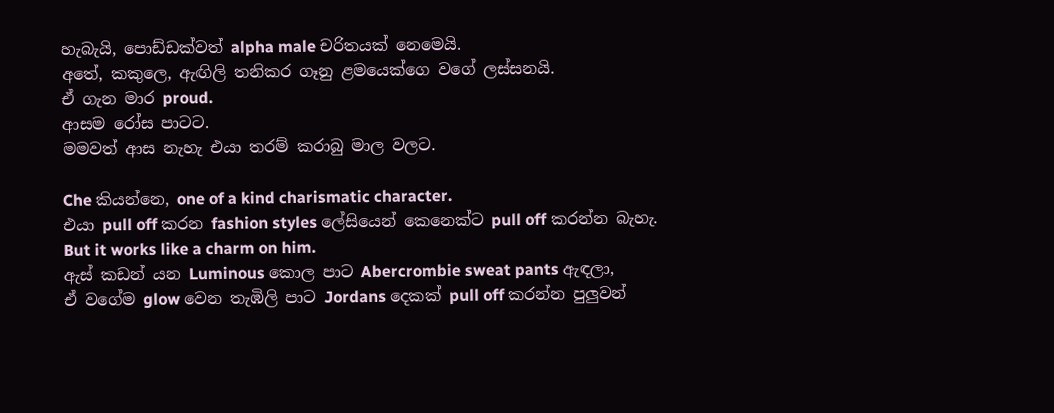හැබැයි, පොඩ්ඩක්වත් alpha male චරිතයක් නෙමෙයි.
අතේ, කකුලෙ, ඇඟිලි තනිකර ගෑනු ළමයෙක්ගෙ වගේ ලස්සනයි.
ඒ ගැන මාර proud.
ආසම රෝස පාටට.
මමවත් ආස නැහැ එයා තරම් කරාබු මාල වලට.

Che කියන්නෙ, one of a kind charismatic character.
එයා pull off කරන fashion styles ලේසියෙන් කෙනෙක්ට pull off කරන්න බැහැ.
But it works like a charm on him.
ඇස් කඩන් යන Luminous කොල පාට Abercrombie sweat pants ඇඳලා,
ඒ වගේම glow වෙන තැඹිලි පාට Jordans දෙකක් pull off කරන්න පුලුවන්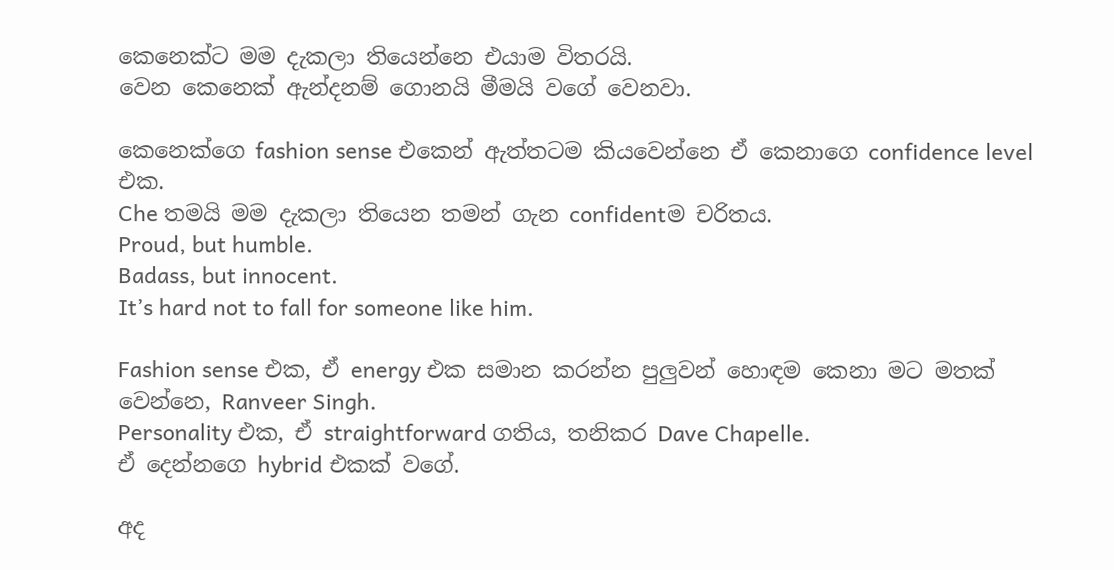කෙනෙක්ට මම දැකලා තියෙන්නෙ එයාම විතරයි.
වෙන කෙනෙක් ඇන්දනම් ගොනයි මීමයි වගේ වෙනවා.

කෙනෙක්ගෙ fashion sense එකෙන් ඇත්තටම කියවෙන්නෙ ඒ කෙනාගෙ confidence level එක.
Che තමයි මම දැකලා තියෙන තමන් ගැන confidentම චරිතය.
Proud, but humble.
Badass, but innocent.
It’s hard not to fall for someone like him.

Fashion sense එක, ඒ energy එක සමාන කරන්න පුලුවන් හොඳම කෙනා මට මතක් වෙන්නෙ, Ranveer Singh.
Personality එක, ඒ straightforward ගතිය, තනිකර Dave Chapelle.
ඒ දෙන්නගෙ hybrid එකක් වගේ.

අද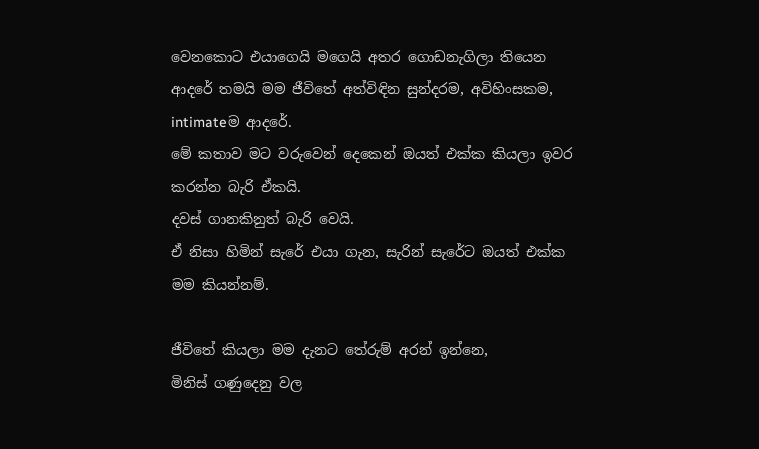වෙනකොට එයාගෙයි මගෙයි අතර ගොඩනැගිලා තියෙන ආදරේ තමයි මම ජීවිතේ අත්විඳින සුන්දරම, අවිහිංසකම, intimateම ආදරේ.
මේ කතාව මට වරුවෙන් දෙකෙන් ඔයත් එක්ක කියලා ඉවර කරන්න බැරි ඒකයි.
දවස් ගානකිනුත් බැරි වෙයි.
ඒ නිසා හිමින් සැරේ එයා ගැන, සැරින් සැරේට ඔයත් එක්ක මම කියන්නම්.

ජීවිතේ කියලා මම දැනට තේරුම් අරන් ඉන්නෙ,
මිනිස් ගණුදෙනු වල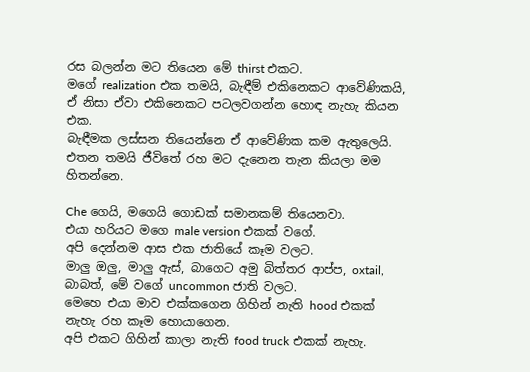රස බලන්න මට තියෙන මේ thirst එකට.
මගේ realization එක තමයි, බැඳීම් එකිනෙකට ආවේණිකයි, ඒ නිසා ඒවා එකිනෙකට පටලවගන්න හොඳ නැහැ කියන එක.
බැඳීමක ලස්සන තියෙන්නෙ ඒ ආවේණික කම ඇතුලෙයි.
එතන තමයි ජීවිතේ රහ මට දැනෙන තැන කියලා මම හිතන්නෙ.

Che ගෙයි, මගෙයි ගොඩක් සමානකම් තියෙනවා.
එයා හරියට මගෙ male version එකක් වගේ.
අපි දෙන්නම ආස එක ජාතියේ කෑම වලට.
මාලු ඔලු, මාලු ඇස්, බාගෙට අමු බිත්තර ආප්ප, oxtail, බාබත්, මේ වගේ uncommon ජාති වලට.
මෙහෙ එයා මාව එක්කගෙන ගිහින් නැති hood එකක් නැහැ රහ කෑම හොයාගෙන.
අපි එකට ගිහින් කාලා නැති food truck එකක් නැහැ.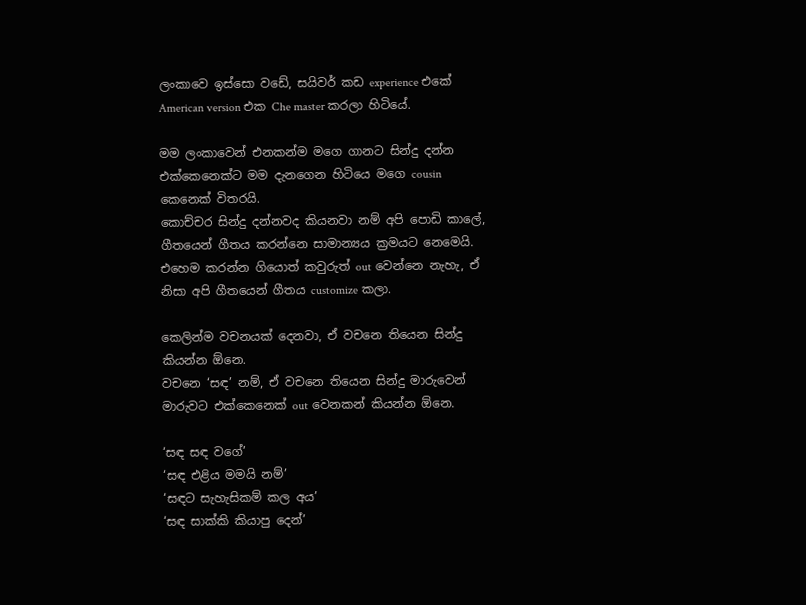ලංකාවෙ ඉස්සො වඩේ, සයිවර් කඩ experience එකේ American version එක Che master කරලා හිටියේ.

මම ලංකාවෙන් එනකන්ම මගෙ ගානට සින්දු දන්න එක්කෙනෙක්ට මම දැනගෙන හිටියෙ මගෙ cousin කෙනෙක් විතරයි.
කොච්චර සින්දු දන්නවද කියනවා නම් අපි පොඩි කාලේ, ගීතයෙන් ගීතය කරන්නෙ සාමාන්‍යය ක්‍රමයට නෙමෙයි.
එහෙම කරන්න ගියොත් කවුරුත් out වෙන්නෙ නැහැ, ඒ නිසා අපි ගීතයෙන් ගීතය customize කලා.

කෙලින්ම වචනයක් දෙනවා, ඒ වචනෙ තියෙන සින්දු කියන්න ඕනෙ.
වචනෙ ‘සඳ’ නම්, ඒ වචනෙ තියෙන සින්දු මාරුවෙන් මාරුවට එක්කෙනෙක් out වෙනකන් කියන්න ඕනෙ.

‘සඳ සඳ වගේ’
‘සඳ එළිය මමයි නම්’
‘සඳට සැහැසිකම් කල අය’
‘සඳ සාක්කි කියාපු දෙන්’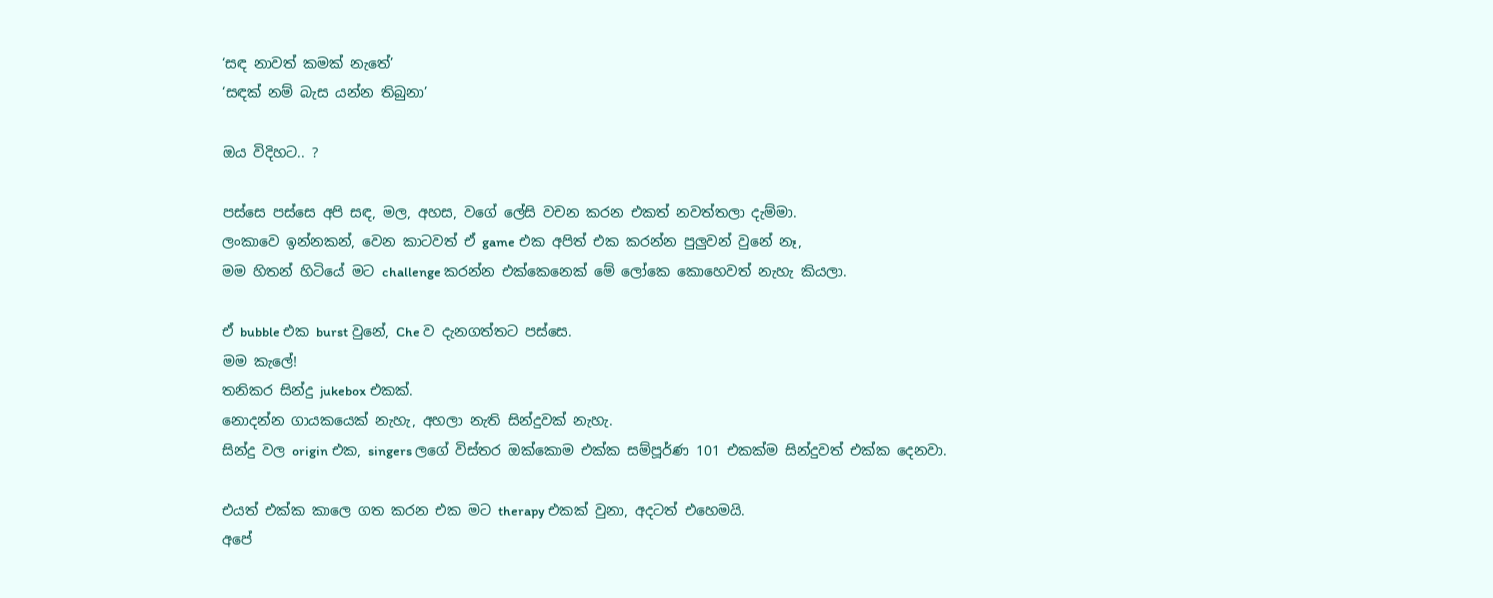‘සඳ නාවත් කමක් නැතේ’
‘සඳක් නම් බැස යන්න තිබුනා’

ඔය විදිහට.. ?

පස්සෙ පස්සෙ අපි සඳ, මල, අහස, වගේ ලේසි වචන කරන එකත් නවත්තලා දැම්මා.
ලංකාවෙ ඉන්නකන්, වෙන කාටවත් ඒ game එක අපිත් එක කරන්න පුලුවන් වුනේ නෑ,
මම හිතන් හිටියේ මට challenge කරන්න එක්කෙනෙක් මේ ලෝකෙ කොහෙවත් නැහැ කියලා.

ඒ bubble එක burst වුනේ, Che ව දැනගත්තට පස්සෙ.
මම කැලේ!
තනිකර සින්දු jukebox එකක්.
නොදන්න ගායකයෙක් නැහැ, අහලා නැති සින්දුවක් නැහැ.
සින්දු වල origin එක, singers ලගේ විස්තර ඔක්කොම එක්ක සම්පූර්ණ 101 එකක්ම සින්දුවත් එක්ක දෙනවා.

එයත් එක්ක කාලෙ ගත කරන එක මට therapy එකක් වුනා, අදටත් එහෙමයි.
අපේ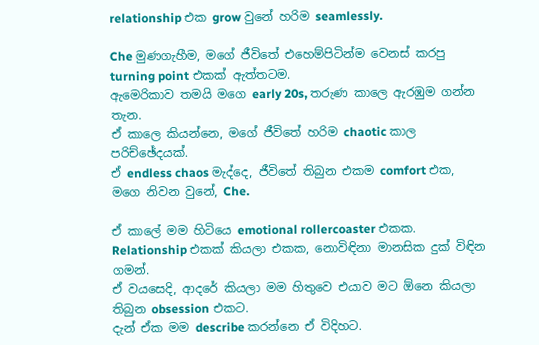relationship එක grow වුනේ හරිම seamlessly.

Che මුණගැහීම, මගේ ජීවිතේ එහෙම්පිටින්ම වෙනස් කරපු turning point එකක් ඇත්තටම.
ඇමෙරිකාව තමයි මගෙ early 20s, තරුණ කාලෙ ඇරඹුම ගන්න තැන.
ඒ කාලෙ කියන්නෙ, මගේ ජීවිතේ හරිම chaotic කාල පරිච්ඡේදයක්.
ඒ endless chaos මැද්දෙ, ජීවිතේ තිබුන එකම comfort එක, මගෙ නිවන වුනේ, Che.

ඒ කාලේ මම හිටියෙ emotional rollercoaster එකක.
Relationship එකක් කියලා එකක, නොවිඳිනා මානසික දුක් විඳින ගමන්.
ඒ වයසෙදි, ආදරේ කියලා මම හිතුවෙ එයාව මට ඕනෙ කියලා තිබුන obsession එකට.
දැන් ඒක මම describe කරන්නෙ ඒ විදිහට.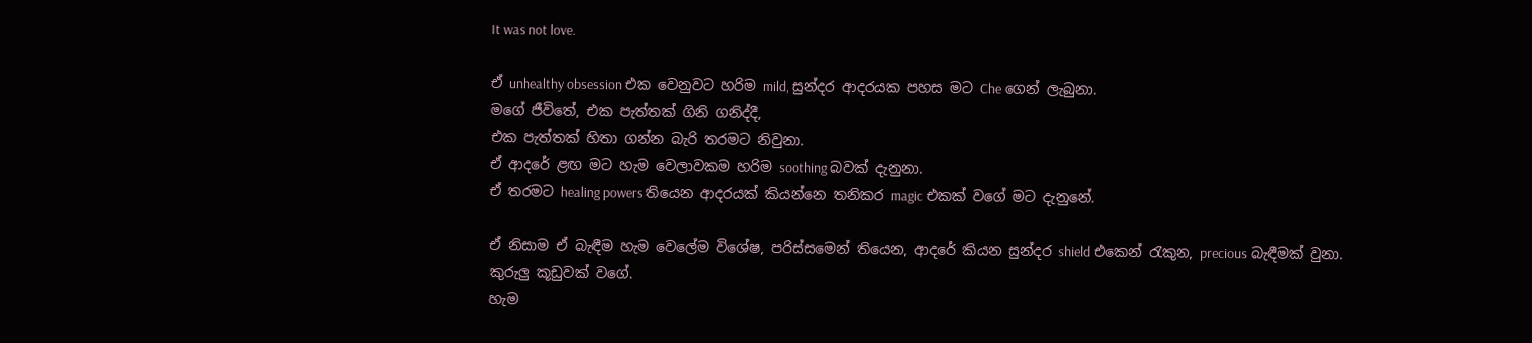It was not love.

ඒ unhealthy obsession එක වෙනුවට හරිම mild, සුන්දර ආදරයක පහස මට Che ගෙන් ලැබුනා.
මගේ ජීවිතේ, එක පැත්තක් ගිනි ගනිද්දී,
එක පැත්තක් හිතා ගන්න බැරි තරමට නිවුනා.
ඒ ආදරේ ළඟ මට හැම වෙලාවකම හරිම soothing බවක් දැනුනා.
ඒ තරමට healing powers තියෙන ආදරයක් කියන්නෙ තනිකර magic එකක් වගේ මට දැනුනේ.

ඒ නිසාම ඒ බැඳීම හැම වෙලේම විශේෂ, පරිස්සමෙන් තියෙන, ආදරේ කියන සුන්දර shield එකෙන් රැකුන, precious බැඳීමක් වුනා.
කුරුලු කූඩුවක් වගේ.
හැම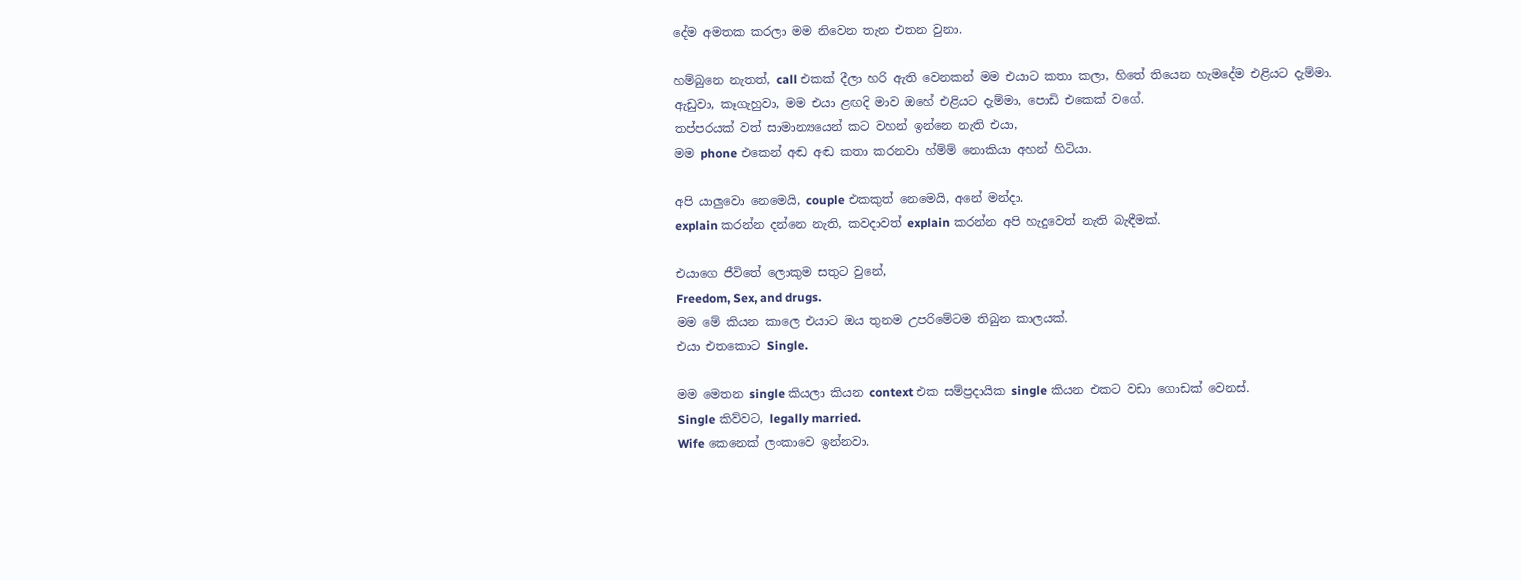දේම අමතක කරලා මම නිවෙන තැන එතන වුනා.

හම්බුනෙ නැතත්, call එකක් දීලා හරි ඇති වෙනකන් මම එයාට කතා කලා, හිතේ තියෙන හැමදේම එළියට දැම්මා.
ඇඩුවා, කෑගැහුවා, මම එයා ළඟදි මාව ඔහේ එළියට දැම්මා, පොඩි එකෙක් වගේ.
තප්පරයක් වත් සාමාන්‍යයෙන් කට වහන් ඉන්නෙ නැති එයා,
මම phone එකෙන් අඬ අඬ කතා කරනවා හ්ම්ම් නොකියා අහන් හිටියා.

අපි යාලුවො නෙමෙයි, couple එකකුත් නෙමෙයි, අනේ මන්දා.
explain කරන්න දන්නෙ නැති, කවදාවත් explain කරන්න අපි හැදුවෙත් නැති බැඳීමක්.

එයාගෙ ජීවිතේ ලොකුම සතුට වුනේ,
Freedom, Sex, and drugs.
මම මේ කියන කාලෙ එයාට ඔය තුනම උපරිමේටම තිබුන කාලයක්.
එයා එතකොට Single.

මම මෙතන single කියලා කියන context එක සම්ප්‍රදායික single කියන එකට වඩා ගොඩක් වෙනස්.
Single කිව්වට, legally married.
Wife කෙනෙක් ලංකාවෙ ඉන්නවා.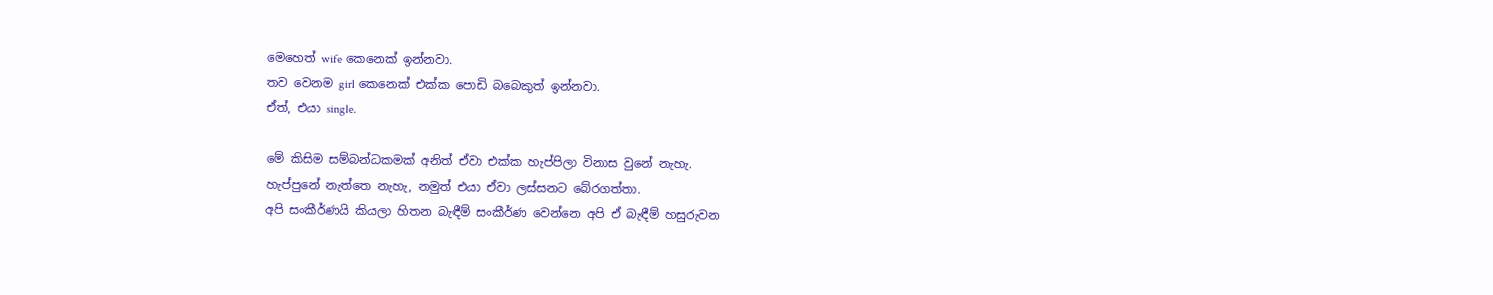මෙහෙත් wife කෙනෙක් ඉන්නවා.
තව වෙනම girl කෙනෙක් එක්ක පොඩි බබෙකුත් ඉන්නවා.
ඒත්, එයා single.

මේ කිසිම සම්බන්ධකමක් අනිත් ඒවා එක්ක හැප්පිලා විනාස වුනේ නැහැ.
හැප්පුනේ නැත්තෙ නැහැ, නමුත් එයා ඒවා ලස්සනට බේරගත්තා.
අපි සංකීර්ණයි කියලා හිතන බැඳීම් සංකීර්ණ වෙන්නෙ අපි ඒ බැඳීම් හසුරුවන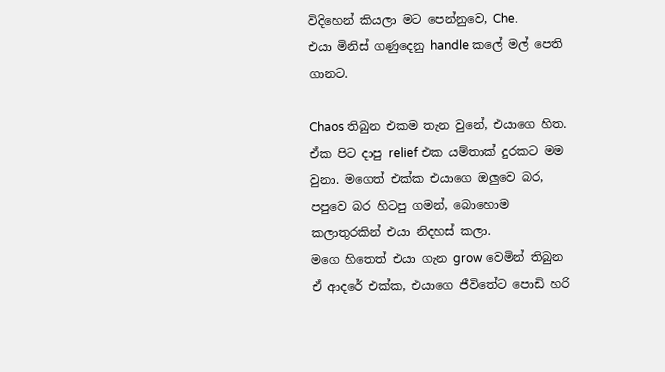විදිහෙන් කියලා මට පෙන්නුවෙ, Che.
එයා මිනිස් ගණුදෙනු handle කලේ මල් පෙති ගානට.

Chaos තිබුන එකම තැන වුනේ, එයාගෙ හිත.
ඒක පිට දාපු relief එක යම්තාක් දුරකට මම වුනා. මගෙත් එක්ක එයාගෙ ඔලුවෙ බර, පපුවෙ බර හිටපු ගමන්, බොහොම කලාතුරකින් එයා නිදහස් කලා.
මගෙ හිතෙත් එයා ගැන grow වෙමින් තිබුන ඒ ආදරේ එක්ක, එයාගෙ ජීවිතේට පොඩි හරි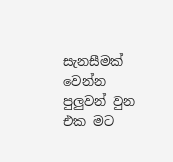සැනසීමක් වෙන්න පුලුවන් වුන එක මට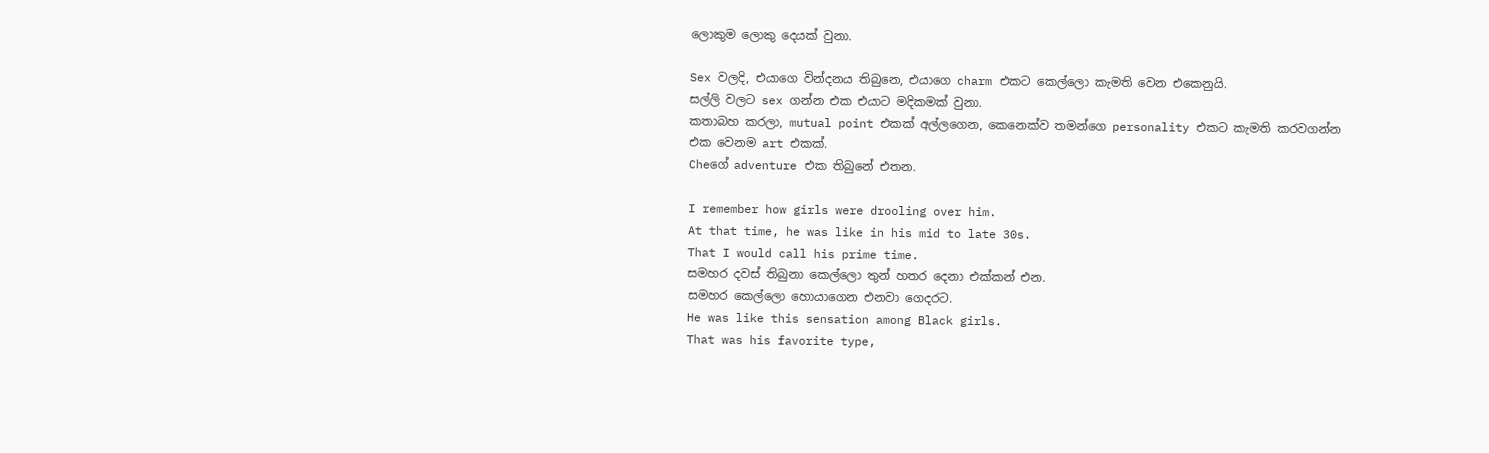ලොකුම ලොකු දෙයක් වුනා.

Sex වලදි, එයාගෙ වින්දනය තිබුනෙ, එයාගෙ charm එකට කෙල්ලො කැමති වෙන එකෙනුයි.
සල්ලි වලට sex ගන්න එක එයාට මදිකමක් වුනා.
කතාබහ කරලා, mutual point එකක් අල්ලගෙන, කෙනෙක්ව තමන්ගෙ personality එකට කැමති කරවගන්න එක වෙනම art එකක්.
Cheගේ adventure එක තිබුනේ එතන.

I remember how girls were drooling over him.
At that time, he was like in his mid to late 30s.
That I would call his prime time.
සමහර දවස් තිබුනා කෙල්ලො තුන් හතර දෙනා එක්කන් එන.
සමහර කෙල්ලො හොයාගෙන එනවා ගෙදරට.
He was like this sensation among Black girls.
That was his favorite type,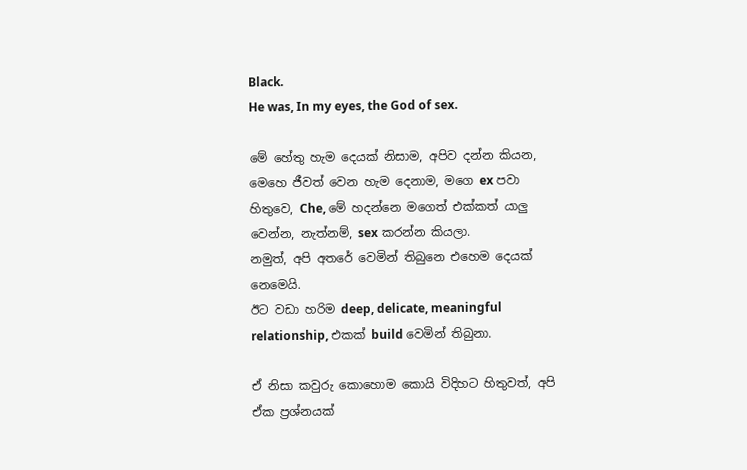Black.
He was, In my eyes, the God of sex.

මේ හේතු හැම දෙයක් නිසාම, අපිව දන්න කියන, මෙහෙ ජීවත් වෙන හැම දෙනාම, මගෙ ex පවා හිතුවෙ, Che, මේ හදන්නෙ මගෙත් එක්කත් යාලු වෙන්න, නැත්නම්, sex කරන්න කියලා.
නමුත්, අපි අතරේ වෙමින් තිබුනෙ එහෙම දෙයක් නෙමෙයි.
ඊට වඩා හරිම deep, delicate, meaningful relationship, එකක් build වෙමින් තිබුනා.

ඒ නිසා කවුරු කොහොම කොයි විදිහට හිතුවත්, අපි ඒක ප්‍රශ්නයක්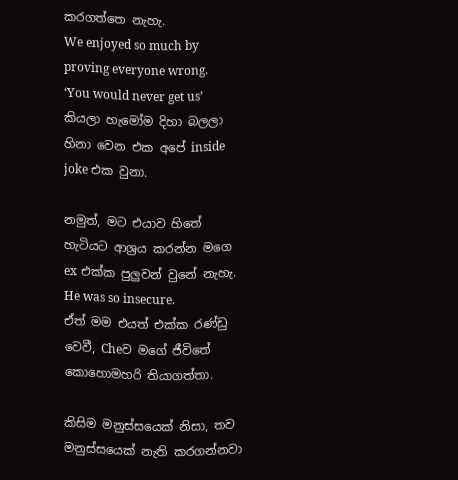කරගත්තෙ නැහැ.
We enjoyed so much by proving everyone wrong.
‘You would never get us’ කියලා හැමෝම දිහා බලලා හිනා වෙන එක අපේ inside joke එක වුනා.

නමුත්, මට එයාව හිතේ හැටියට ආශ්‍රය කරන්න මගෙ ex එක්ක පුලුවන් වුනේ නැහැ.
He was so insecure.
ඒත් මම එයත් එක්ක රණ්ඩු වෙවී, Cheව මගේ ජීවිතේ කොහොමහරි තියාගත්තා.

කිසිම මනුස්සයෙක් නිසා, තව මනුස්සයෙක් නැති කරගන්නවා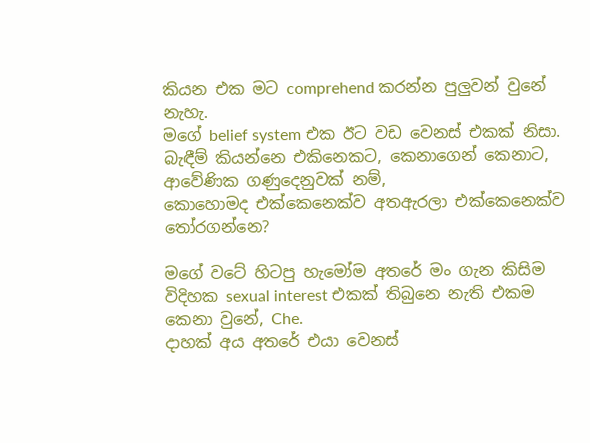කියන එක මට comprehend කරන්න පුලුවන් වුනේ නැහැ.
මගේ belief system එක ඊට වඩ වෙනස් එකක් නිසා.
බැඳීම් කියන්නෙ එකිනෙකට, කෙනාගෙන් කෙනාට, ආවේණික ගණුදෙනුවක් නම්,
කොහොමද එක්කෙනෙක්ව අතඇරලා එක්කෙනෙක්ව තෝරගන්නෙ?

මගේ වටේ හිටපු හැමෝම අතරේ මං ගැන කිසිම විදිහක sexual interest එකක් තිබුනෙ නැති එකම කෙනා වුනේ, Che.
දාහක් අය අතරේ එයා වෙනස්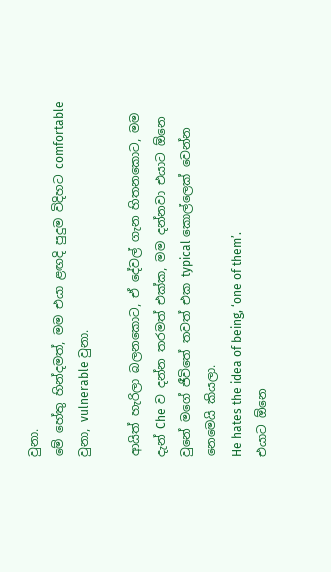වුනා.
මේ හේතු හින්දමත්, මම එයා ළඟදි පුදුම විදිහට comfortable වුනා, vulnerable වුනා.

ආයිත් හැරිලා බලනකොට, ඒ දේවල් ගැන හිතනකොට, මම දැන් Che ව දන්න තරමත් එක්ක, මම දන්නවා එයාට ඕනෙ වුනේ මගේ ජීවිතේ තවත් එක typical කොල්ලෙක් වෙන්න නෙමෙ‍යි කියලා.
He hates the idea of being, ‘one of them’.
එයාට ඕනෙ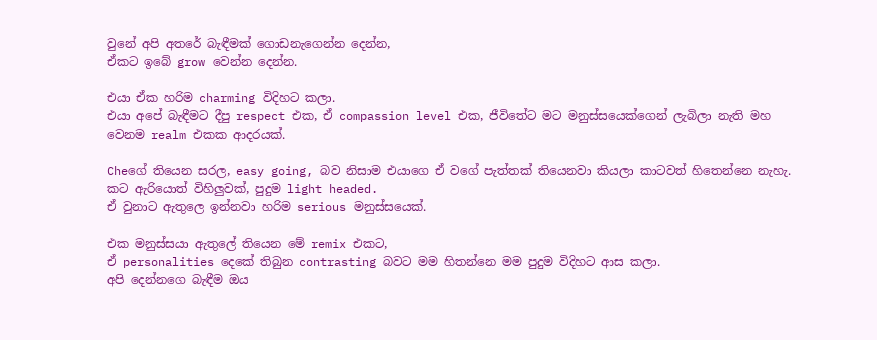වුනේ අපි අතරේ බැඳීමක් ගොඩනැගෙන්න දෙන්න,
ඒකට ඉබේ grow වෙන්න දෙන්න.

එයා ඒක හරිම charming විදිහට කලා.
එයා අපේ බැඳීමට දීපු respect එක, ඒ compassion level එක, ජීවිතේට මට මනුස්සයෙක්ගෙන් ලැබිලා නැති මහ වෙනම realm එකක ආදරයක්.

Cheගේ තියෙන සරල, easy going, බව නිසාම එයාගෙ ඒ වගේ පැත්තක් තියෙනවා කියලා කාටවත් හිතෙන්නෙ නැහැ.
කට ඇරියොත් විහිලුවක්, පුදුම light headed.
ඒ වුනාට ඇතුලෙ ඉන්නවා හරිම serious මනුස්සයෙක්.

එක මනුස්සයා ඇතුලේ තියෙන මේ remix එකට,
ඒ personalities දෙකේ තිබුන contrasting බවට මම හිතන්නෙ මම පුදුම විදිහට ආස කලා.
අපි දෙන්නගෙ බැඳීම ඔය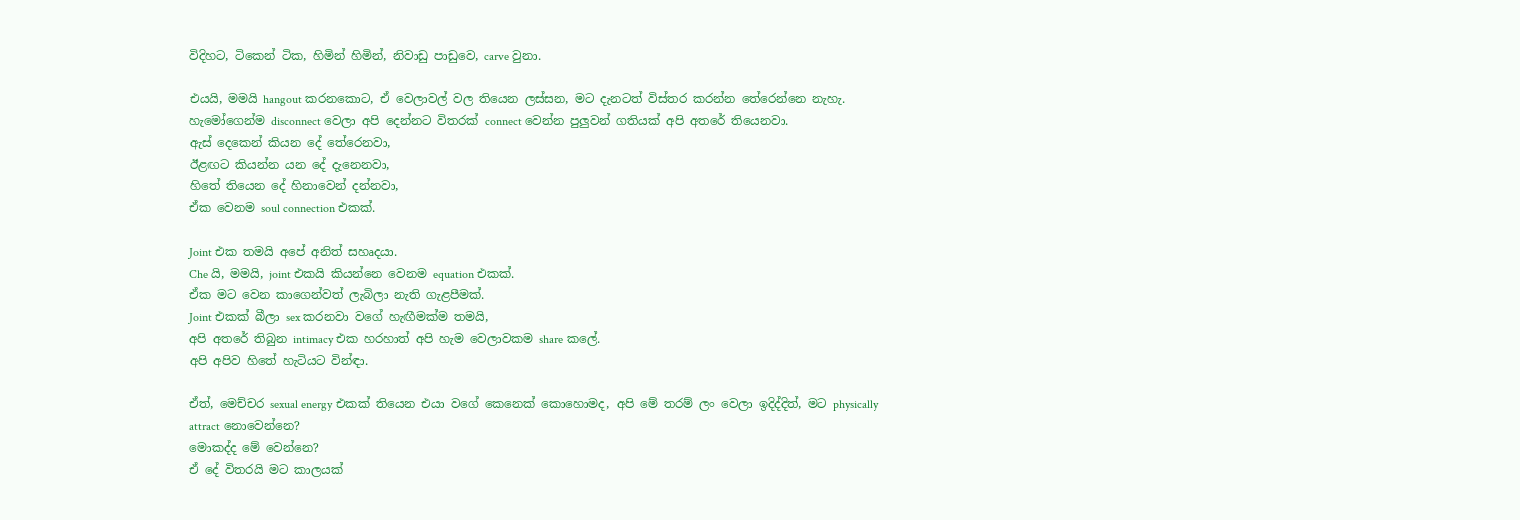විදිහට, ටිකෙන් ටික, හිමින් හිමින්, නිවාඩු පාඩුවෙ, carve වුනා.

එයයි, මමයි hangout කරනකොට, ඒ වෙලාවල් වල තියෙන ලස්සන, මට දැනටත් විස්තර කරන්න තේරෙන්නෙ නැහැ.
හැමෝගෙන්ම disconnect වෙලා අපි දෙන්නට විතරක් connect වෙන්න පුලුවන් ගතියක් අපි අතරේ තියෙනවා.
ඇස් දෙකෙන් කියන දේ තේරෙනවා,
ඊළඟට කියන්න යන දේ දැනෙනවා,
හිතේ තියෙන දේ හිනාවෙන් දන්නවා,
ඒක වෙනම soul connection එකක්.

Joint එක තමයි අපේ අනිත් සහෘදයා.
Che යි, මමයි, joint එකයි කියන්නෙ වෙනම equation එකක්.
ඒක මට වෙන කාගෙන්වත් ලැබිලා නැති ගැළපීමක්.
Joint එකක් බීලා sex කරනවා වගේ හැඟීමක්ම තමයි,
අපි අතරේ තිබුන intimacy එක හරහාත් අපි හැම වෙලාවකම share කලේ.
අපි අපිව හිතේ හැටියට වින්ඳා.

ඒත්, මෙච්චර sexual energy එකක් තියෙන එයා වගේ කෙනෙක් කොහොමද, අපි මේ තරම් ලං වෙලා ඉදිද්දිත්, මට physically attract නොවෙන්නෙ?
මොකද්ද මේ වෙන්නෙ?
ඒ දේ විතරයි මට කාලයක්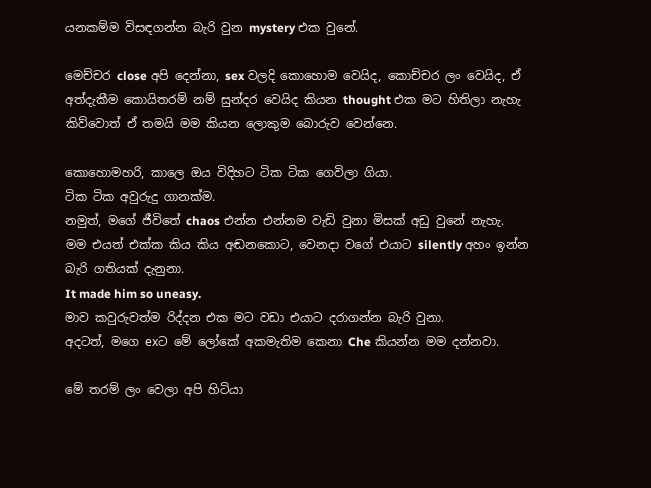යනකම්ම විසඳගන්න බැරි වුන mystery එක වුනේ.

මෙච්චර close අපි දෙන්නා, sex වලදි කොහොම වෙයිද, කොච්චර ලං වෙයිද, ඒ අත්දැකීම කොයිතරම් නම් සුන්දර වෙයිද කියන thought එක මට හිතිලා නැහැ කිව්වොත් ඒ තමයි මම කියන ලොකුම බොරුව වෙන්නෙ.

කොහොමහරි, කාලෙ ඔය විදිහට ටික ටික ගෙවිලා ගියා.
ටික ටික අවුරුදු ගානක්ම.
නමුත්, මගේ ජීවිතේ chaos එන්න එන්නම වැඩි වුනා මිසක් අඩු වුනේ නැහැ.
මම එයත් එක්ක කිය කිය අඬනකොට, වෙනදා වගේ එයාට silently අහං ඉන්න බැරි ගතියක් දැනුනා.
It made him so uneasy.
මාව කවුරුවත්ම රිද්දන එක මට වඩා එයාට දරාගන්න බැරි වුනා.
අදටත්, මගෙ exට මේ ලෝකේ අකමැතිම කෙනා Che කියන්න මම දන්නවා.

මේ තරම් ලං වෙලා අපි හිටියා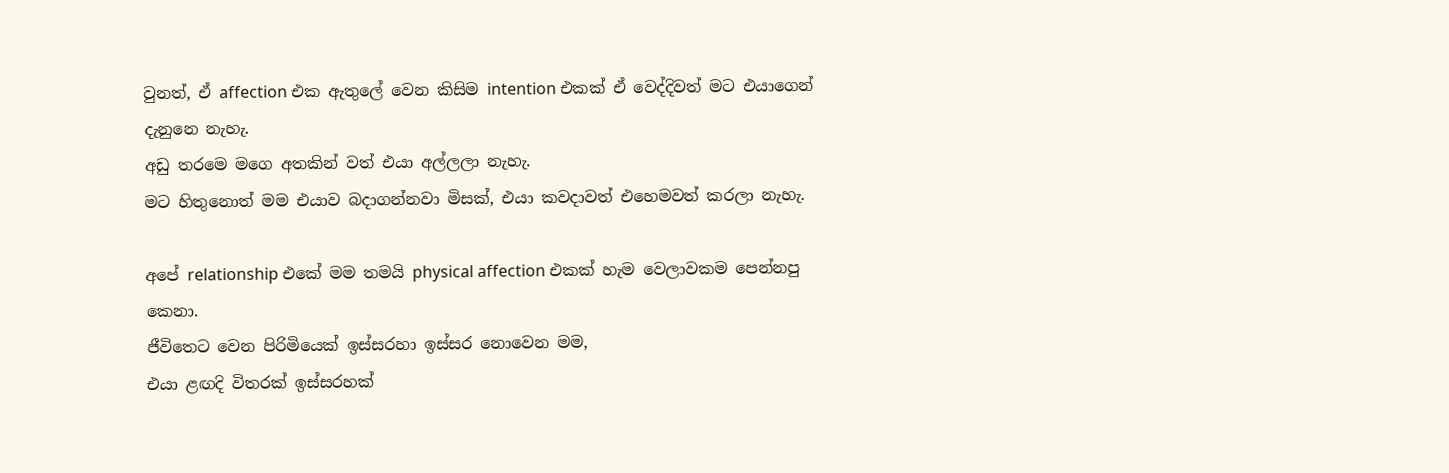වුනත්, ඒ affection එක ඇතුලේ වෙන කිසිම intention එකක් ඒ වෙද්දිවත් මට එයාගෙන් දැනුනෙ නැහැ.
අඩු තරමෙ මගෙ අතකින් වත් එයා අල්ලලා නැහැ.
මට හිතුනොත් මම එයාව බදාගන්නවා මිසක්, එයා කවදාවත් එහෙමවත් කරලා නැහැ.

අපේ relationship එකේ මම තමයි physical affection එකක් හැම වෙලාවකම පෙන්නපු කෙනා.
ජීවිතෙට වෙන පිරිමියෙක් ඉස්සරහා ඉස්සර නොවෙන මම,
එයා ළඟදි විතරක් ඉස්සරහක්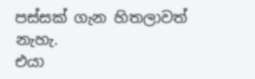පස්සක් ගැන හිතලාවත් නැහැ.
එයා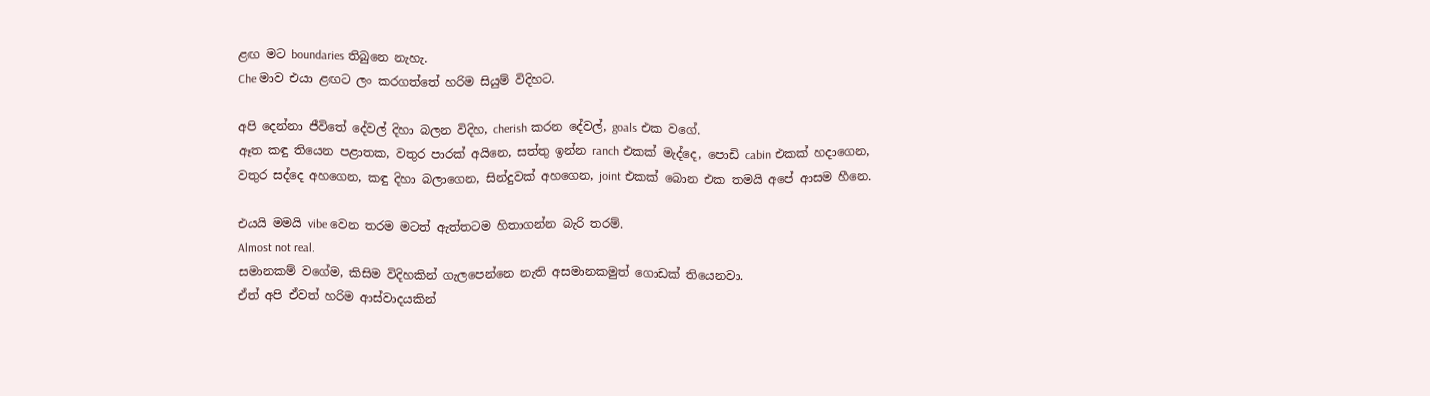ළඟ මට boundaries තිබුනෙ නැහැ.
Che මාව එයා ළඟට ලං කරගත්තේ හරිම සියුම් විදිහට.

අපි දෙන්නා ජීවිතේ දේවල් දිහා බලන විදිහ, cherish කරන දේවල්, goals එක වගේ.
ඈත කඳු තියෙන පළාතක, වතුර පාරක් අයිනෙ, සත්තු ඉන්න ranch එකක් මැද්දෙ, පොඩි cabin එකක් හදාගෙන,
වතුර සද්දෙ අහගෙන, කඳු දිහා බලාගෙන, සින්දුවක් අහගෙන, joint එකක් බොන එක තමයි අපේ ආසම හීනෙ.

එයයි මමයි vibe වෙන තරම මටත් ඇත්තටම හිතාගන්න බැරි තරම්.
Almost not real.
සමානකම් වගේම, කිසිම විදිහකින් ගැලපෙන්නෙ නැති අසමානකමුත් ගොඩක් තියෙනවා.
ඒත් අපි ඒවත් හරිම ආස්වාදයකින්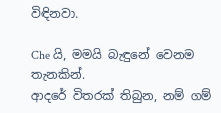විඳිනවා.

Che යි, මමයි බැඳුනේ වෙනම තැනකින්.
ආදරේ විතරක් තිබුන, නම් ගම්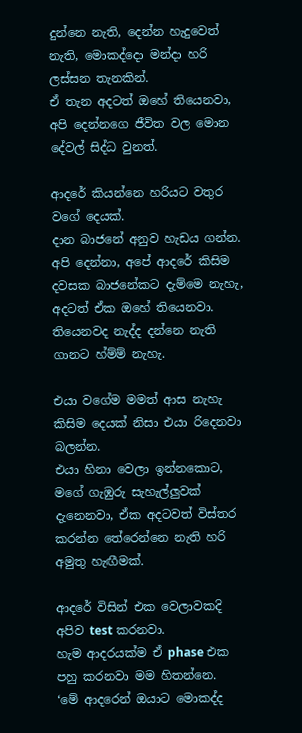දුන්නෙ නැති, දෙන්න හැදුවෙත් නැති, මොකද්දො මන්දා හරි ලස්සන තැනකින්.
ඒ තැන අදටත් ඔහේ තියෙනවා, අපි දෙන්නගෙ ජීවිත වල මොන දේවල් සිද්ධ වුනත්.

ආදරේ කියන්නෙ හරියට වතුර වගේ දෙයක්.
දාන බාජනේ අනුව හැඩය ගන්න.
අපි දෙන්නා, අපේ ආදරේ කිසිම දවසක බාජනේකට දැම්මෙ නැහැ, අදටත් ඒක ඔහේ තියෙනවා.
තියෙනවද නැද්ද දන්නෙ නැති ගානට හ්ම්ම් නැහැ.

එයා වගේම මමත් ආස නැහැ කිසිම දෙයක් නිසා එයා රිදෙනවා බලන්න.
එයා හිනා වෙලා ඉන්නකොට, මගේ ගැඹුරු සැහැල්ලුවක් දැනෙනවා, ඒක අදටවත් විස්තර කරන්න තේරෙන්නෙ නැති හරි අමුතු හැඟීමක්.

ආදරේ විසින් එක වෙලාවකදි අපිව test කරනවා.
හැම ආදරයක්ම ඒ phase එක පහු කරනවා මම හිතන්නෙ.
‘මේ ආදරෙන් ඔයාට මොකද්ද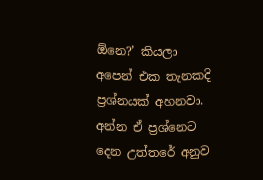ඕනෙ?’ කියලා අපෙන් එක තැනකදි ප්‍රශ්නයක් අහනවා.
අන්න ඒ ප්‍රශ්නෙට දෙන උත්තරේ අනුව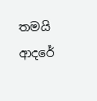තමයි ආදරේ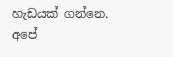හැඩයක් ගන්නෙ.
අපේ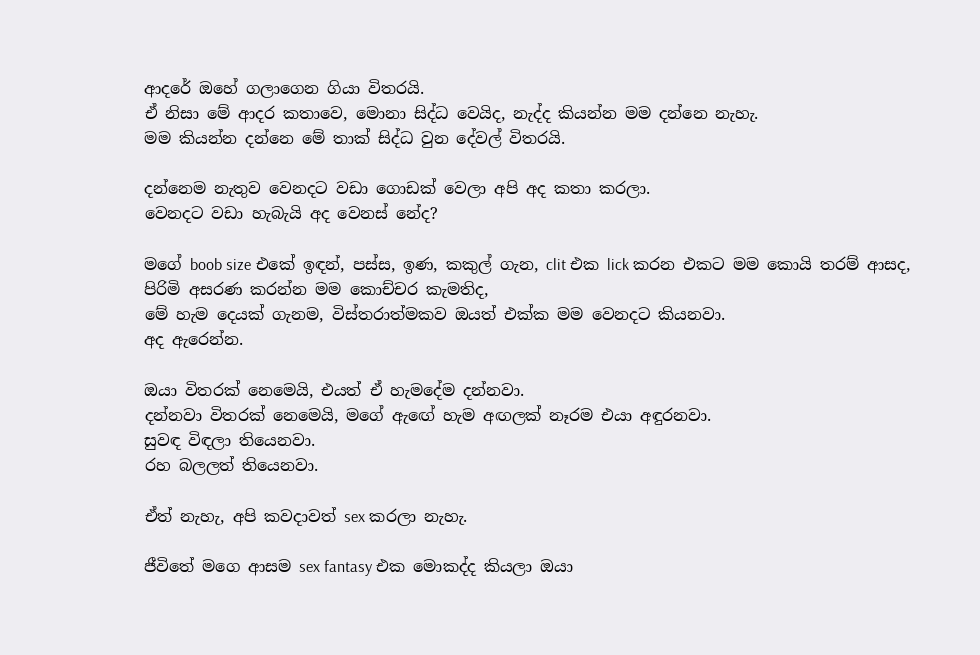ආදරේ ඔහේ ගලාගෙන ගියා විතරයි.
ඒ නිසා මේ ආදර කතාවෙ, මොනා සිද්ධ වෙයිද, නැද්ද කියන්න මම දන්නෙ නැහැ.
මම කියන්න දන්නෙ මේ තාක් සිද්ධ වුන දේවල් විතරයි.

දන්නෙම නැතුව වෙනදට වඩා ගොඩක් වෙලා අපි අද කතා කරලා.
වෙනදට වඩා හැබැයි අද වෙනස් නේද?

මගේ boob size එකේ ඉඳන්, පස්ස, ඉණ, කකුල් ගැන, clit එක lick කරන එකට මම කොයි තරම් ආසද,
පිරිමි අසරණ කරන්න මම කොච්චර කැමතිද,
මේ හැම දෙයක් ගැනම, විස්තරාත්මකව ඔයත් එක්ක මම වෙනදට කියනවා.
අද ඇරෙන්න.

ඔයා විතරක් නෙමෙයි, එයත් ඒ හැමදේම දන්නවා.
දන්නවා විතරක් නෙමෙයි, මගේ ඇඟේ හැම අඟලක් නෑරම එයා අඳුරනවා.
සුවඳ විඳලා තියෙනවා.
රහ බලලත් තියෙනවා.

ඒත් නැහැ, අපි කවදාවත් sex කරලා නැහැ.

ජීවිතේ මගෙ ආසම sex fantasy එක මොකද්ද කියලා ඔයා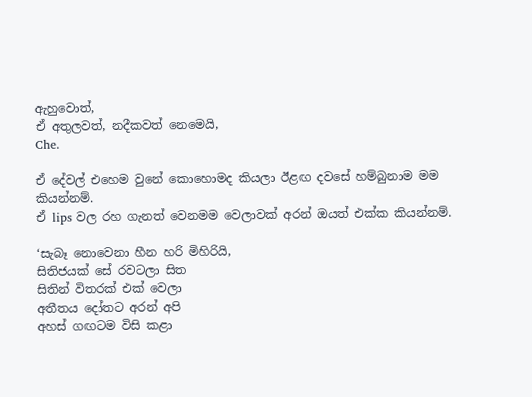ඇහුවොත්,
ඒ අතුලවත්, නදීකවත් නෙමෙයි,
Che.

ඒ දේවල් එහෙම වුනේ කොහොමද කියලා ඊළඟ දවසේ හම්බුනාම මම කියන්නම්.
ඒ lips වල රහ ගැනත් වෙනමම වෙලාවක් අරන් ඔයත් එක්ක කියන්නම්.

‘සැබෑ නොවෙනා හීන හරි මිහිරියි,
සිතිජයක් සේ රවටලා සිත
සිතින් විතරක් එක් වෙලා
අතීතය දෝතට අරන් අපි
අහස් ගඟටම විසි කළා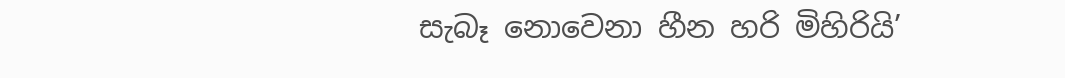සැබෑ නොවෙනා හීන හරි මිහිරියි’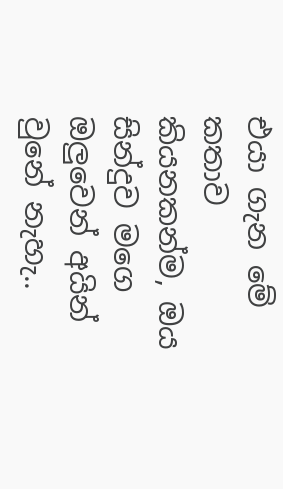එයා ගැන මේ කතාව කියනකන්ම, ඔය සින්දුව මගෙ ඔලුවෙන් අයින් වුනේ නැහැ..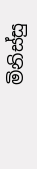මිනිස්සු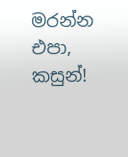මරන්න එපා, කසුන්!